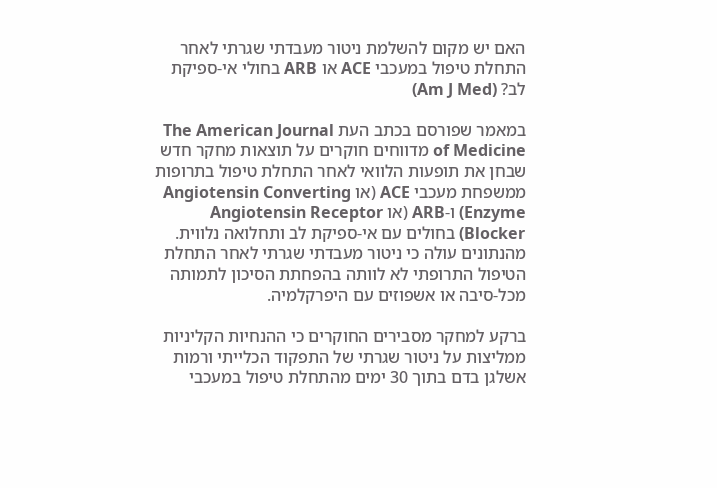האם יש מקום להשלמת ניטור מעבדתי שגרתי לאחר התחלת טיפול במעכבי ACE או ARB בחולי אי-ספיקת לב? (Am J Med)

במאמר שפורסם בכתב העת The American Journal of Medicine מדווחים חוקרים על תוצאות מחקר חדש שבחן את תופעות הלוואי לאחר התחלת טיפול בתרופות ממשפחת מעכבי ACE (או Angiotensin Converting Enzyme) ו-ARB (או Angiotensin Receptor Blocker) בחולים עם אי-ספיקת לב ותחלואה נלווית. מהנתונים עולה כי ניטור מעבדתי שגרתי לאחר התחלת הטיפול התרופתי לא לוותה בהפחתת הסיכון לתמותה מכל-סיבה או אשפוזים עם היפרקלמיה.

ברקע למחקר מסבירים החוקרים כי ההנחיות הקליניות ממליצות על ניטור שגרתי של התפקוד הכלייתי ורמות אשלגן בדם בתוך 30 ימים מהתחלת טיפול במעכבי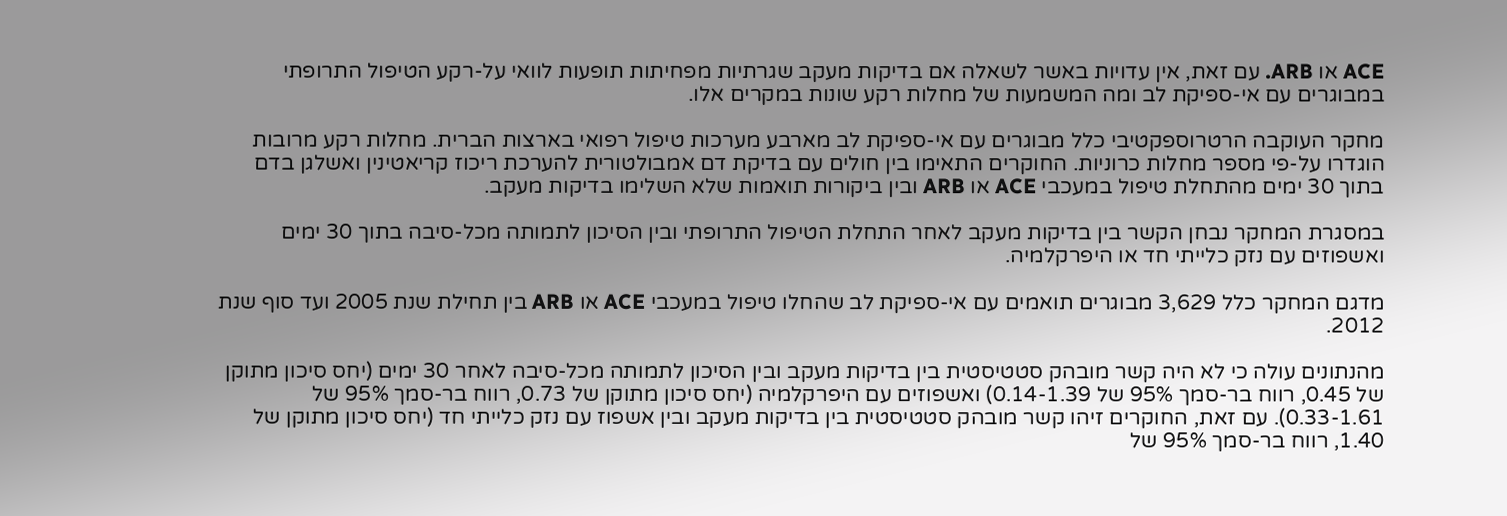ACE או ARB. עם זאת, אין עדויות באשר לשאלה אם בדיקות מעקב שגרתיות מפחיתות תופעות לוואי על-רקע הטיפול התרופתי במבוגרים עם אי-ספיקת לב ומה המשמעות של מחלות רקע שונות במקרים אלו.

מחקר העוקבה הרטרוספקטיבי כלל מבוגרים עם אי-ספיקת לב מארבע מערכות טיפול רפואי בארצות הברית. מחלות רקע מרובות הוגדרו על-פי מספר מחלות כרוניות. החוקרים התאימו בין חולים עם בדיקת דם אמבולטורית להערכת ריכוז קריאטינין ואשלגן בדם בתוך 30 ימים מהתחלת טיפול במעכבי ACE או ARB ובין ביקורות תואמות שלא השלימו בדיקות מעקב.

במסגרת המחקר נבחן הקשר בין בדיקות מעקב לאחר התחלת הטיפול התרופתי ובין הסיכון לתמותה מכל-סיבה בתוך 30 ימים ואשפוזים עם נזק כלייתי חד או היפרקלמיה.

מדגם המחקר כלל 3,629 מבוגרים תואמים עם אי-ספיקת לב שהחלו טיפול במעכבי ACE או ARB בין תחילת שנת 2005 ועד סוף שנת 2012.

מהנתונים עולה כי לא היה קשר מובהק סטטיסטית בין בדיקות מעקב ובין הסיכון לתמותה מכל-סיבה לאחר 30 ימים (יחס סיכון מתוקן של 0.45, רווח בר-סמך 95% של 0.14-1.39) ואשפוזים עם היפרקלמיה (יחס סיכון מתוקן של 0.73, רווח בר-סמך 95% של 0.33-1.61). עם זאת, החוקרים זיהו קשר מובהק סטטיסטית בין בדיקות מעקב ובין אשפוז עם נזק כלייתי חד (יחס סיכון מתוקן של 1.40, רווח בר-סמך 95% של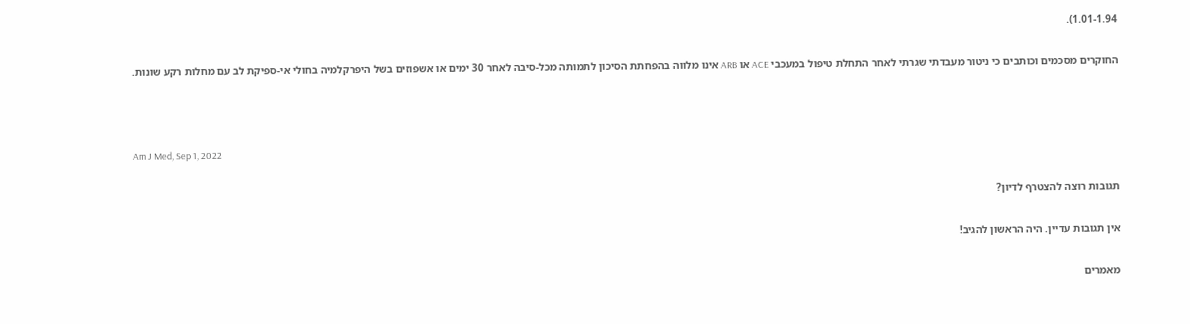1.01-1.94).

החוקרים מסכמים וכותבים כי ניטור מעבדתי שגרתי לאחר התחלת טיפול במעכבי ACE או ARB אינו מלווה בהפחתת הסיכון לתמותה מכל-סיבה לאחר 30 ימים או אשפוזים בשל היפרקלמיה בחולי אי-ספיקת לב עם מחלות רקע שונות.



Am J Med, Sep 1, 2022

תגובות רוצה להצטרף לדיון?

אין תגובות עדיין. היה הראשון להגיב!

מאמרים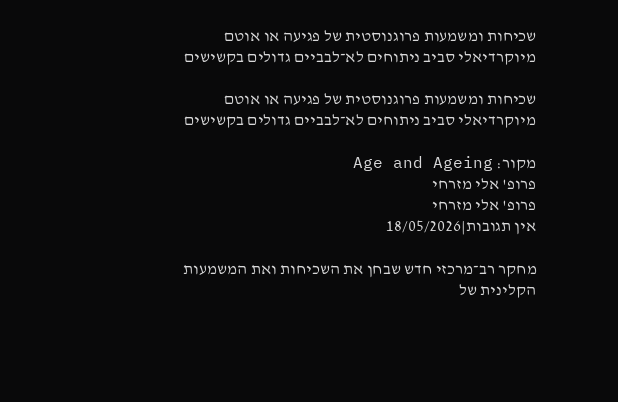שכיחות ומשמעות פרוגנוסטית של פגיעה או אוטם מיוקרדיאלי סביב ניתוחים לא־לבביים גדולים בקשישים

שכיחות ומשמעות פרוגנוסטית של פגיעה או אוטם מיוקרדיאלי סביב ניתוחים לא־לבביים גדולים בקשישים

מקור: Age and Ageing
פרופ' אלי מזרחי
פרופ' אלי מזרחי
אין תגובות|18/05/2026

מחקר רב־מרכזי חדש שבחן את השכיחות ואת המשמעות הקלינית של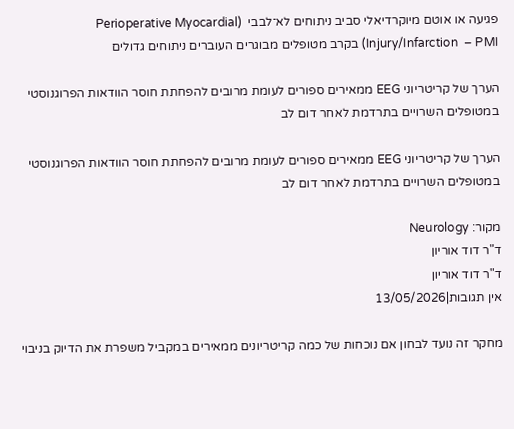פגיעה או אוטם מיוקרדיאלי סביב ניתוחים לא־לבבי  (Perioperative Myocardial Injury/Infarction  – PMI) בקרב מטופלים מבוגרים העוברים ניתוחים גדולים

הערך של קריטריוני EEG ממאירים ספורים לעומת מרובים להפחתת חוסר הוודאות הפרוגנוסטי במטופלים השרויים בתרדמת לאחר דום לב

הערך של קריטריוני EEG ממאירים ספורים לעומת מרובים להפחתת חוסר הוודאות הפרוגנוסטי במטופלים השרויים בתרדמת לאחר דום לב

מקור: Neurology
ד"ר דוד אוריון
ד"ר דוד אוריון
אין תגובות|13/05/2026

מחקר זה נועד לבחון אם נוכחות של כמה קריטריונים ממאירים במקביל משפרת את הדיוק בניבוי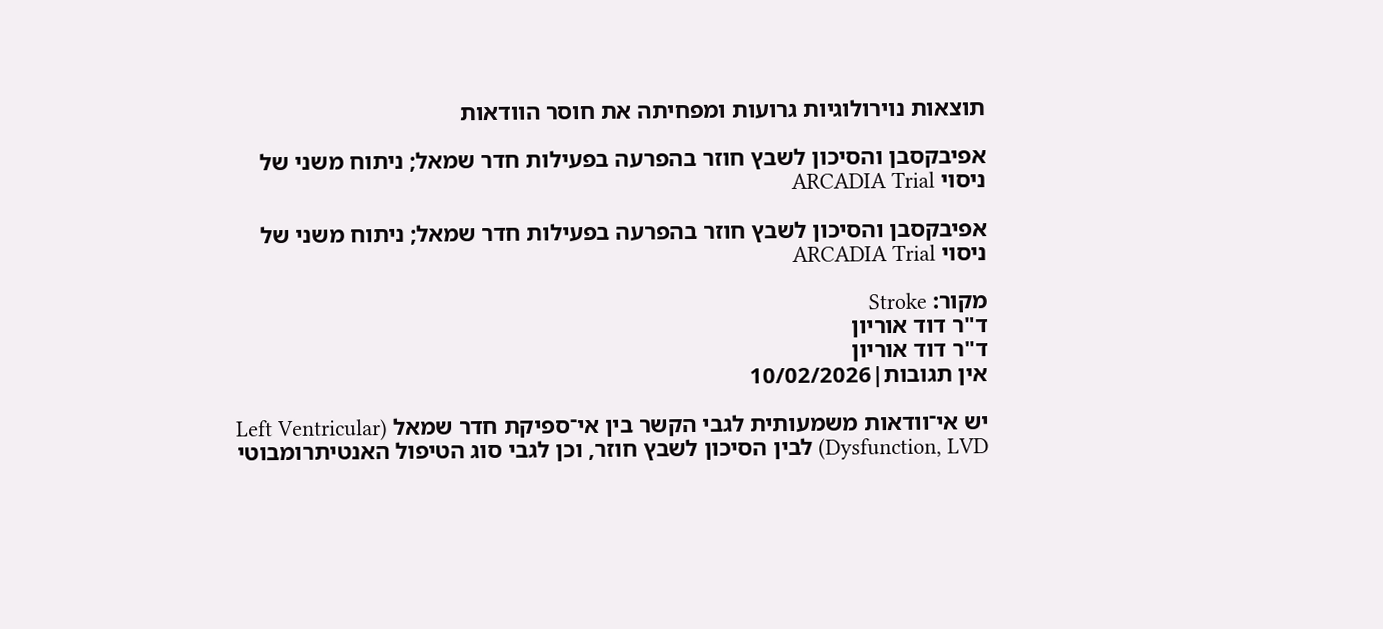תוצאות נוירולוגיות גרועות ומפחיתה את חוסר הוודאות

אפיבקסבן והסיכון לשבץ חוזר בהפרעה בפעילות חדר שמאל; ניתוח משני של ניסוי ARCADIA Trial

אפיבקסבן והסיכון לשבץ חוזר בהפרעה בפעילות חדר שמאל; ניתוח משני של ניסוי ARCADIA Trial

מקור: Stroke
ד"ר דוד אוריון
ד"ר דוד אוריון
אין תגובות|10/02/2026

יש אי־וודאות משמעותית לגבי הקשר בין אי־ספיקת חדר שמאל (Left Ventricular Dysfunction, LVD) לבין הסיכון לשבץ חוזר, וכן לגבי סוג הטיפול האנטיתרומבוטי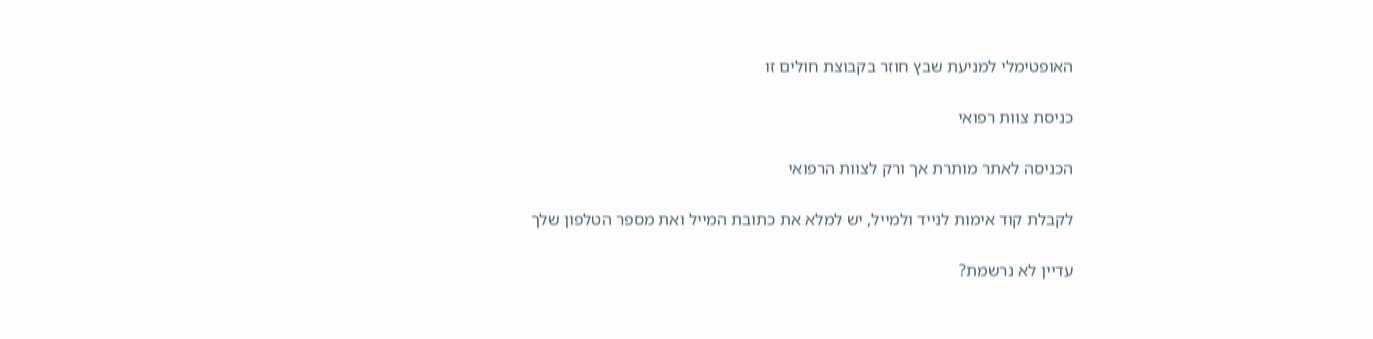האופטימלי למניעת שבץ חוזר בקבוצת חולים זו

כניסת צוות רפואי

הכניסה לאתר מותרת אך ורק לצוות הרפואי

לקבלת קוד אימות לנייד ולמייל, יש למלא את כתובת המייל ואת מספר הטלפון שלך

עדיין לא נרשמת?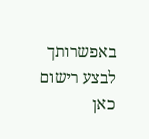באפשרותך לבצע רישום כאן